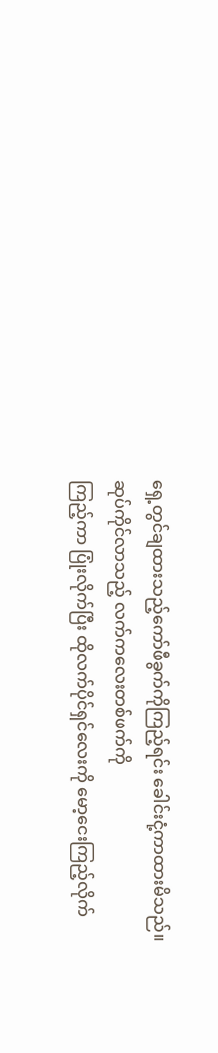ရှေ့တွင်ချထားသည့်ကော်ဖီခွက်ကိုကြည့်ရင်း ခေါင်းငုံ့ကာထားမိသည်။ ဆုပ်ကိုင်လာသည့် လက်ကလေးတစ်ဖက်ကို
ကြည့်ကာ ပြုံးလိုက်ပြီး ထိုလက်ပိုင်ရှင်လေးကို မော့ငေးကြည့်လိုက်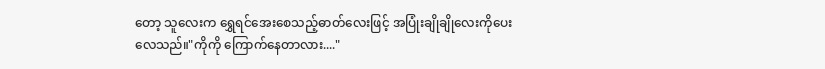တော့ သူလေးက ရွှေရင်အေးစေသည့်ဓာတ်လေးဖြင့် အပြုံးချိုချိုလေးကိုပေးလေသည်။"ကိုကို ကြောက်နေတာလား...."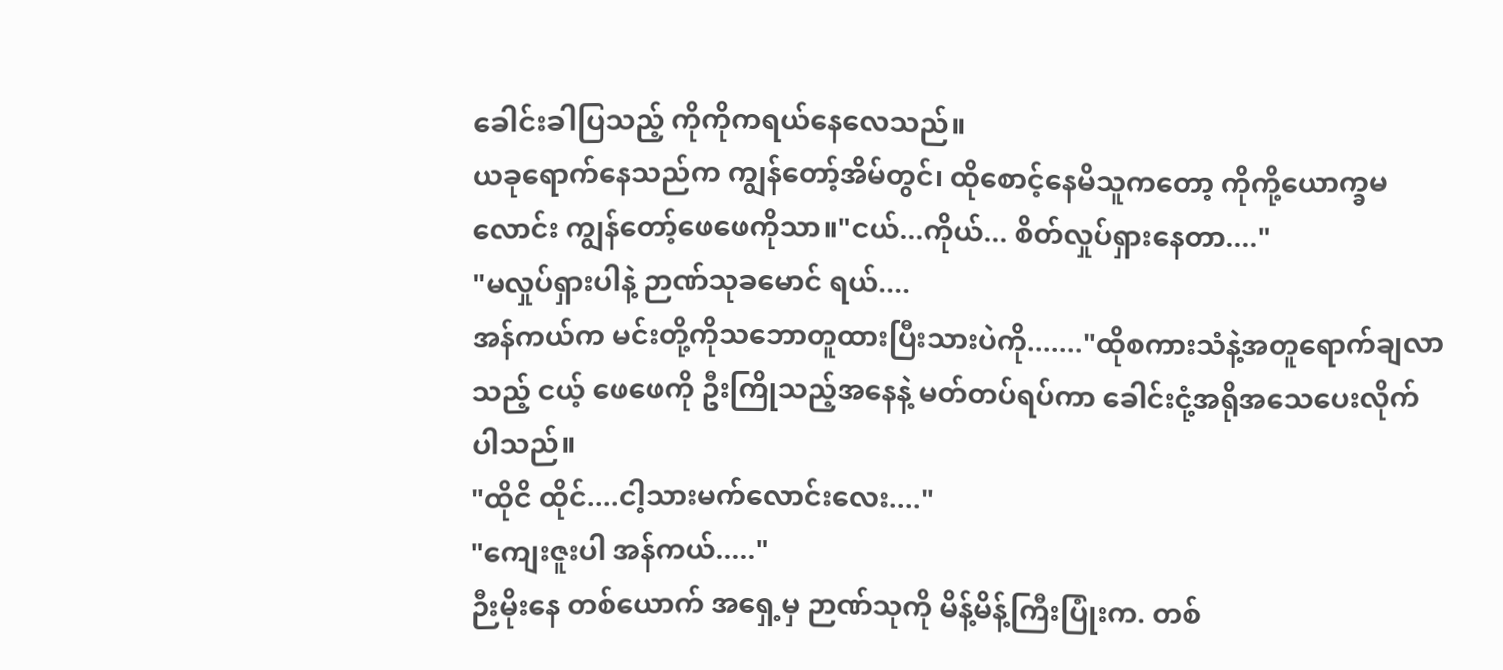ခေါင်းခါပြသည့် ကိုကိုကရယ်နေလေသည်။
ယခုရောက်နေသည်က ကျွန်တော့်အိမ်တွင်၊ ထိုစောင့်နေမိသူကတော့ ကိုကို့ယောက္ခမလောင်း ကျွန်တော့်ဖေဖေကိုသာ။"ငယ်...ကိုယ်... စိတ်လှုပ်ရှားနေတာ...."
"မလှုပ်ရှားပါနဲ့ ဉာဏ်သုခမောင် ရယ်....
အန်ကယ်က မင်းတို့ကိုသဘောတူထားပြီးသားပဲကို......."ထိုစကားသံနဲ့အတူရောက်ချလာသည့် ငယ့် ဖေဖေကို ဦးကြိုသည့်အနေနဲ့ မတ်တပ်ရပ်ကာ ခေါင်းငုံ့အရိုအသေပေးလိုက်ပါသည်။
"ထိုငိ ထိုင်....ငါ့သားမက်လောင်းလေး...."
"ကျေးဇူးပါ အန်ကယ်....."
ဉီးမိုးနေ တစ်ယောက် အရှေ့မှ ဉာဏ်သုကို မိန့်မိန့်ကြီးပြုံးက. တစ်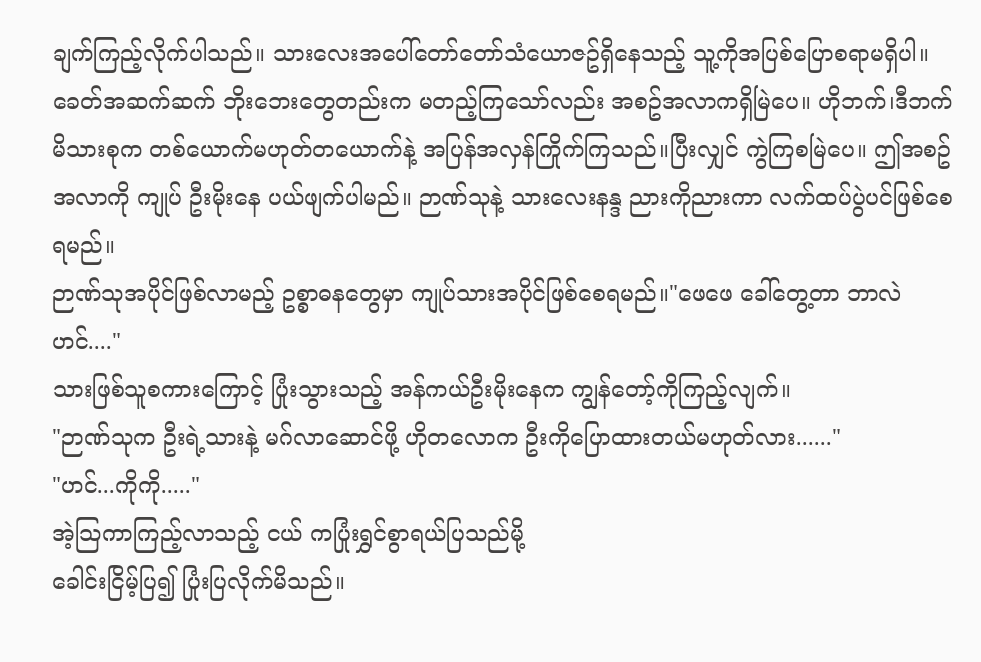ချက်ကြည့်လိုက်ပါသည်။ သားလေးအပေါ်တော်တော်သံယောဇဥ်ရှိနေသည့် သူ့ကိုအပြစ်ပြောစရာမရှိပါ။ ခေတ်အဆက်ဆက် ဘိုးဘေးတွေတည်းက မတည့်ကြသော်လည်း အစဥ်အလာကရှိမြဲပေ။ ဟိုဘက်၊ဒီဘက်မိသားစုက တစ်ယောက်မဟုတ်တယောက်နဲ့ အပြန်အလှန်ကြိုက်ကြသည်။ပြီးလျှင် ကွဲကြစမြဲပေ။ ဤအစဥ်အလာကို ကျုပ် ဦးမိုးနေ ပယ်ဖျက်ပါမည်။ ဉာဏ်သုနဲ့ သားလေးနန္ဒ ညားကိုညားကာ လက်ထပ်ပွဲပင်ဖြစ်စေရမည်။
ဉာဏ်သုအပိုင်ဖြစ်လာမည့် ဥစ္စာဓနတွေမှာ ကျုပ်သားအပိုင်ဖြစ်စေရမည်။"ဖေဖေ ခေါ်တွေ့တာ ဘာလဲဟင်...."
သားဖြစ်သူစကားကြောင့် ပြုံးသွားသည့် အန်ကယ်ဦးမိုးနေက ကျွန်တော့်ကိုကြည့်လျက်။
"ဉာဏ်သုက ဦးရဲ့သားနဲ့ မဂ်လာဆောင်ဖို့ ဟိုတလောက ဦးကိုပြောထားတယ်မဟုတ်လား......"
"ဟင်...ကိုကို....."
အဲ့သြကာကြည့်လာသည့် ငယ် ကပြုံးရွှင်စွာရယ်ပြသည်မို့
ခေါင်းငြိမ့်ပြ၍ ပြုံးပြလိုက်မိသည်။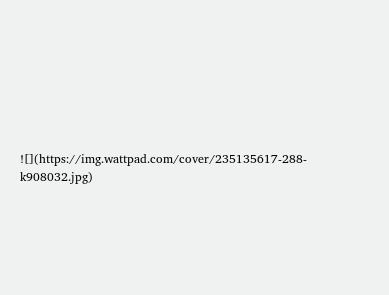![](https://img.wattpad.com/cover/235135617-288-k908032.jpg)